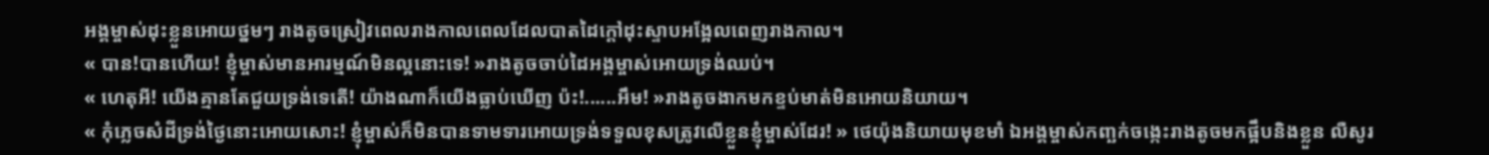អង្គម្ចាស់ដុះខ្លួនអោយថ្នមៗ រាងតូចស្រៀវពេលរាងកាលពេលដែលបាតដៃក្ដៅដុះស្ទាបអង្អែលពេញរាងកាល។
« បាន!បានហើយ! ខ្ញុំម្ចាស់មានអារម្មណ៍មិនល្អនោះទេ! »រាងតូចចាប់ដៃអង្គម្ចាស់អោយទ្រង់ឈប់។
« ហេតុអី! យើងគ្មានតែជួយទ្រង់ទេតើ! យ៉ាងណាក៏យើងធ្លាប់ឃើញ ប៉ះ!......អឹម! »រាងតូចងាកមកខ្ទប់មាត់មិនអោយនិយាយ។
« កុំភ្លេចសំដីទ្រង់ថ្ងៃនោះអោយសោះ! ខ្ញុំម្ចាស់ក៏មិនបានទាមទារអោយទ្រង់ទទួលខុសត្រូវលើខ្លួនខ្ញុំម្ចាស់ដែរ! » ថេយ៉ុងនិយាយមុខមាំ ឯអង្គម្ចាស់កញ្ឆក់ចង្កេះរាងតូចមកផ្អឹបនិងខ្លួន លឺសូរ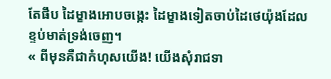តែផឹប ដៃម្ខាងអោបចង្កេះ ដៃម្ខាងទៀតចាប់ដៃថេយ៉ុងដែលខ្ទប់មាត់ទ្រង់ចេញ។
« ពីមុនគឺជាកំហុសយើង! យើងសុំរាជទា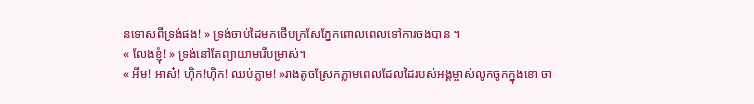នទោសពីទ្រង់ផង! » ទ្រង់ចាប់ដៃមកថើបក្រសែភ្នែកពោលពេលទៅការចងបាន ។
« លែងខ្ញុំ! » ទ្រង់នៅតែព្យាយាមរើបម្រាស់។
« អឹម! អាស៎! ហុិក!ហុិក! ឈប់ភ្លាម! »រាងតូចស្រែកភ្លាមពេលដែលដៃរបស់អង្គម្ចាស់លូកចូកក្នុងខោ ចា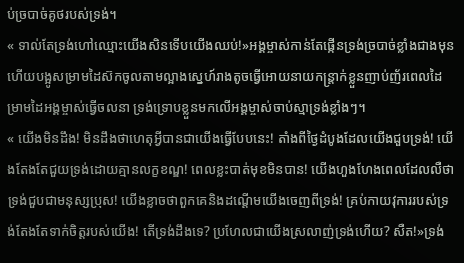ប់ច្របាច់គូថរបស់ទ្រង់។
« ទាល់តែទ្រង់ហៅឈ្មោះយើងសិនទើបយើងឈប់!»អង្គម្ចាស់កាន់តែផ្កើនទ្រង់ច្របាច់ខ្លាំងជាងមុនហើយបង្អូសម្រាមដៃស៊កចូលតាមល្អាងស្នេហ៍រាងតូចធ្វើអោយនាយកន្ត្រាក់ខ្លួនញាប់ញ័រពេលដៃម្រាមដៃអង្គម្ចាស់ធ្វើចលនា ទ្រង់ទ្រោបខ្លួនមកលើអង្គម្ចាស់ចាប់ស្មាទ្រង់ខ្លាំងៗ។
« យើងមិនដឹង! មិនដឹងថាហេតុអ្វីបានជាយើងធ្វើបែបនេះ! តាំងពីថ្ងៃដំបូងដែលយើងជួបទ្រង់! យើងតែងតែជួយទ្រង់ដោយគ្មានលក្ខខណ្ឌ! ពេលខ្លះបាត់មុខមិនបាន! យើងហួងហែងពេលដែលលឺថាទ្រង់ជួបជាមនុស្សប្រុស! យើងខ្លាចថាពួកគេនិងដណ្ដើមយើងចេញពីទ្រង់! គ្រប់កាយវុការរបស់ទ្រង់តែងតែទាក់ចិត្តរបស់យើង! តើទ្រង់ដឹងទេ? ប្រហែលជាយើងស្រលាញ់ទ្រង់ហើយ? សឺត!»ទ្រង់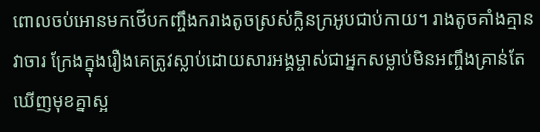ពោលចប់អោនមកថើបកញ្ចឹងករាងតូចស្រស់ក្លិនក្រអូបជាប់កាយ។ រាងតូចគាំងគ្មានវាចារ ក្រែងក្នុងរឿងគេត្រូវស្លាប់ដោយសារអង្គម្ចាស់ជាអ្នកសម្លាប់មិនអញ្ចឹងគ្រាន់តែឃើញមុខគ្នាស្អ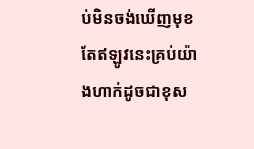ប់មិនចង់ឃើញមុខ តែឥឡូវនេះគ្រប់យ៉ាងហាក់ដូចជាខុស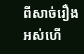ពីសាច់រឿងអស់ហើ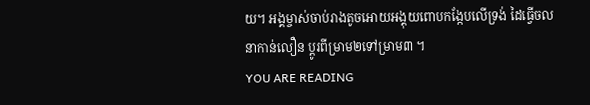យ។ អង្គម្ចាស់ចាប់រាងតូចអោយអង្គុយពោបកង្កែបលើទ្រង់ ដៃធ្វើចលនាកាន់លឿន ប្ដូរពីម្រាម២ទៅម្រាម៣ ។
YOU ARE READING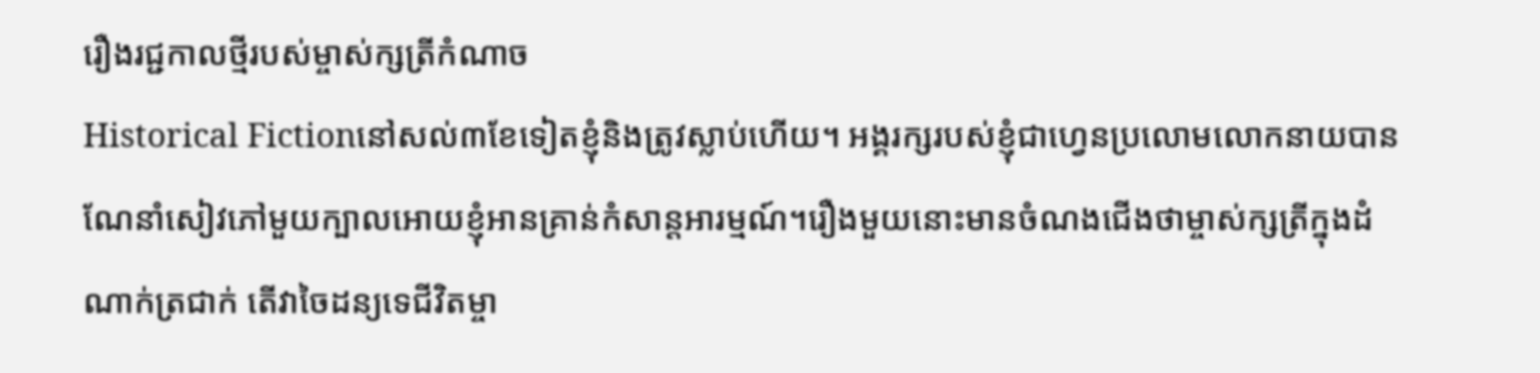រឿងរជ្ជកាលថ្មីរបស់ម្ចាស់ក្សត្រីកំណាច
Historical Fictionនៅសល់៣ខែទៀតខ្ញុំនិងត្រូវស្លាប់ហើយ។ អង្គរក្សរបស់ខ្ញុំជាហ្វេនប្រលោមលោកនាយបានណែនាំសៀវភៅមួយក្បាលអោយខ្ញុំអានគ្រាន់កំសាន្តអារម្មណ៍។រឿងមួយនោះមានចំណងជើងថាម្ចាស់ក្សត្រីក្នុងដំណាក់ត្រជាក់ តើវាចៃដន្យទេជីវិតម្ចា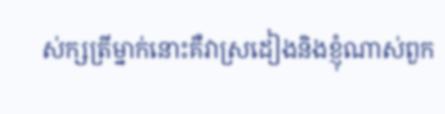ស់ក្សត្រីម្នាក់នោះគឺវាស្រដៀងនិងខ្ញុំណាស់ពួក